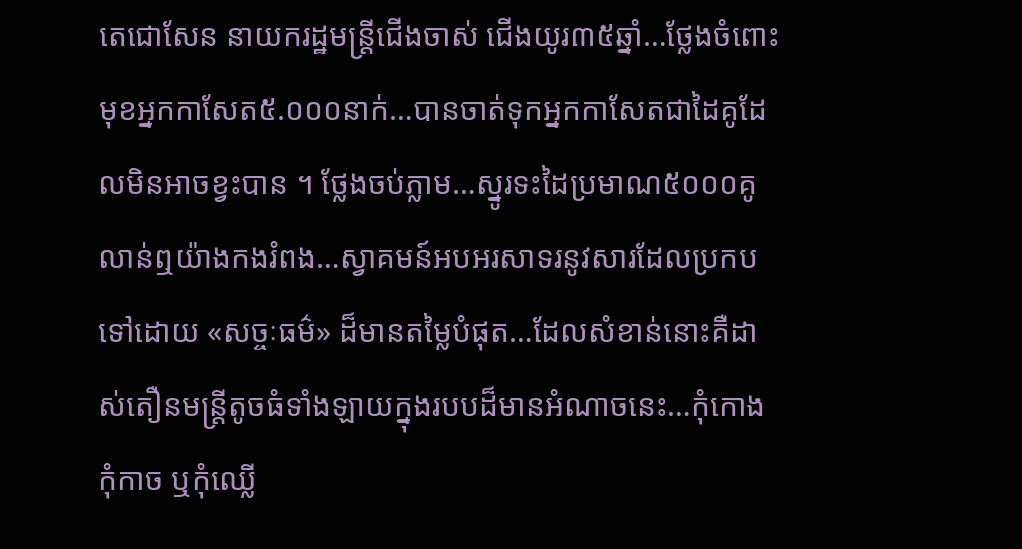តេជោសែន នាយករដ្ឋមន្ត្រីជើងចាស់ ជើងយូរ៣៥ឆ្នាំ…ថ្លែងចំពោះមុខអ្នកកាសែត៥.០០០នាក់…បានចាត់ទុកអ្នកកាសែតជាដៃគូដែលមិនអាចខ្វះបាន ។ ថ្លែងចប់ភ្លាម…ស្នូរទះដៃប្រមាណ៥០០០គូលាន់ឮយ៉ាងកងរំពង…ស្វាគមន៍អបអរសាទរនូវសារដែលប្រកបទៅដោយ «សច្ចៈធម៌» ដ៏មានតម្លៃបំផុត…ដែលសំខាន់នោះគឺដាស់តឿនមន្ត្រីតូចធំទាំងឡាយក្នុងរបបដ៏មានអំណាចនេះ…កុំកោង កុំកាច ឬកុំឈ្លើ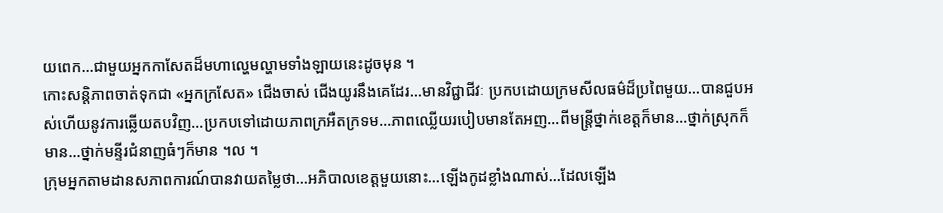យពេក…ជាមួយអ្នកកាសែតដ៏មហាល្ហេមល្ហាមទាំងឡាយនេះដូចមុន ។
កោះសន្តិភាពចាត់ទុកជា «អ្នកក្រសែត» ជើងចាស់ ជើងយូរនឹងគេដែរ…មានវិជ្ជាជីវៈ ប្រកបដោយក្រមសីលធម៌ដ៏ប្រពៃមួយ…បានជួបអស់ហើយនូវការឆ្លើយតបវិញ…ប្រកបទៅដោយភាពក្រអឺតក្រទម…ភាពឈ្លើយរបៀបមានតែអញ…ពីមន្ត្រីថ្នាក់ខេត្តក៏មាន…ថ្នាក់ស្រុកក៏មាន…ថ្នាក់មន្ទីរជំនាញធំៗក៏មាន ។ល ។
ក្រុមអ្នកតាមដានសភាពការណ៍បានវាយតម្លៃថា…អភិបាលខេត្តមួយនោះ…ឡើងកូដខ្លាំងណាស់…ដែលឡើង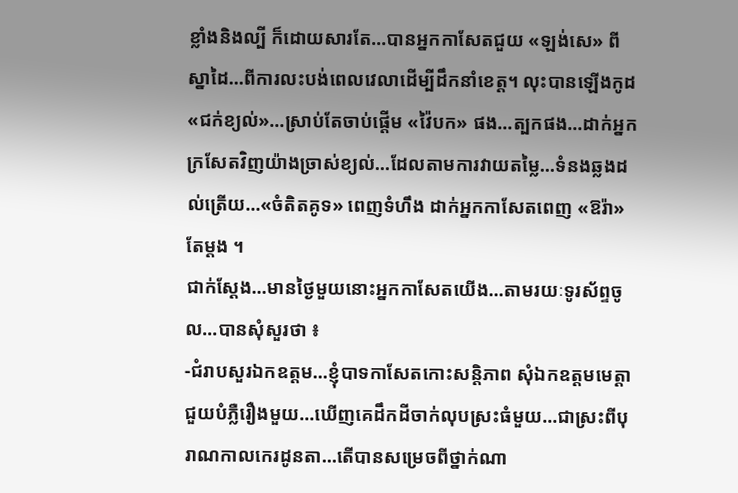ខ្លាំងនិងល្បី ក៏ដោយសារតែ…បានអ្នកកាសែតជួយ «ឡង់សេ» ពីស្នាដៃ…ពីការលះបង់ពេលវេលាដើម្បីដឹកនាំខេត្ត។ លុះបានឡើងកូដ «ជក់ខ្យល់»…ស្រាប់តែចាប់ផ្តើម «វ៉ៃបក» ផង…ត្បកផង…ដាក់អ្នកក្រសែតវិញយ៉ាងច្រាស់ខ្យល់…ដែលតាមការវាយតម្លៃ…ទំនងឆ្លងដល់ត្រើយ…«ចំតិតគូទ» ពេញទំហឹង ដាក់អ្នកកាសែតពេញ «ឱរ៉ា» តែម្តង ។
ជាក់ស្តែង…មានថ្ងៃមួយនោះអ្នកកាសែតយើង…តាមរយៈទូរស័ព្ទចូល…បានសុំសួរថា ៖
-ជំរាបសួរឯកឧត្តម…ខ្ញុំបាទកាសែតកោះសន្តិភាព សុំឯកឧត្តមមេត្តាជួយបំភ្លឺរឿងមួយ…ឃើញគេដឹកដីចាក់លុបស្រះធំមួយ…ជាស្រះពីបុរាណកាលកេរដូនតា…តើបានសម្រេចពីថ្នាក់ណា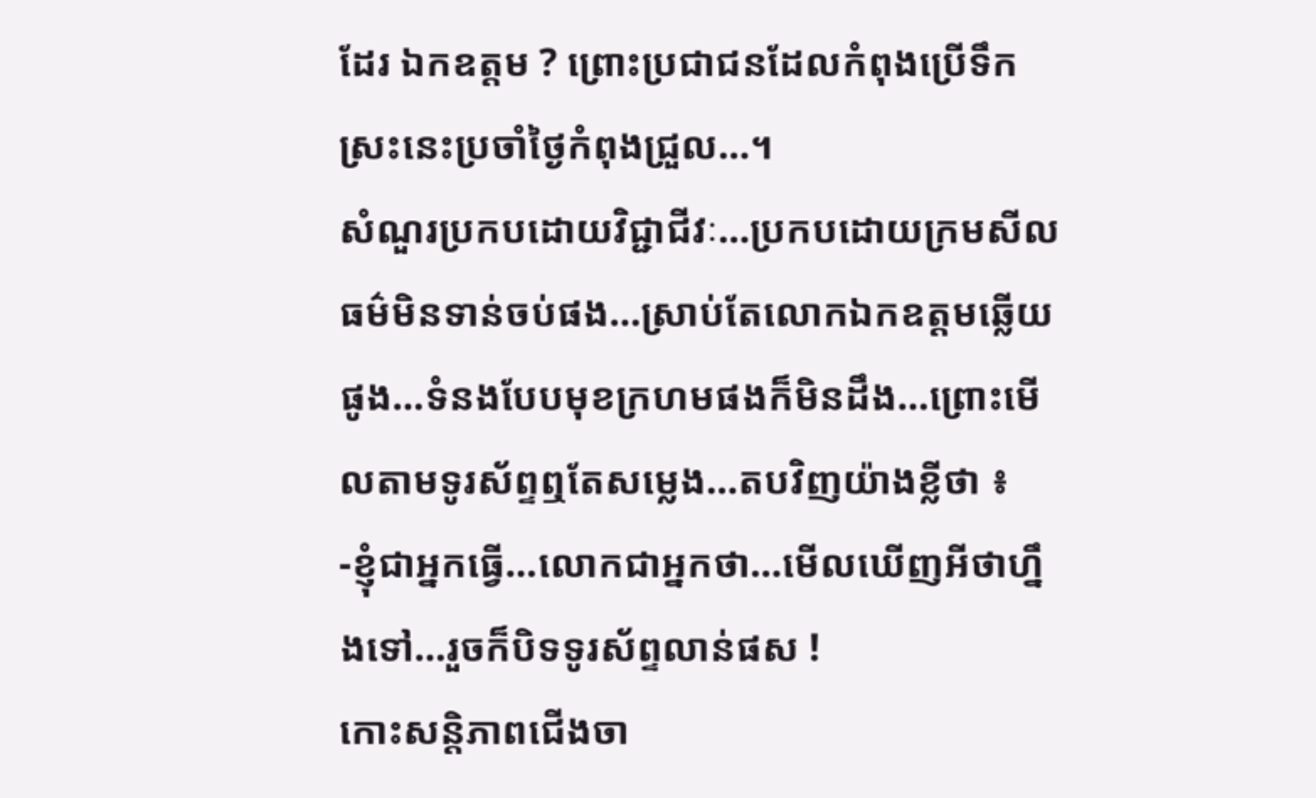ដែរ ឯកឧត្តម ? ព្រោះប្រជាជនដែលកំពុងប្រើទឹកស្រះនេះប្រចាំថ្ងៃកំពុងជ្រួល…។
សំណួរប្រកបដោយវិជ្ជាជីវៈ…ប្រកបដោយក្រមសីលធម៌មិនទាន់ចប់ផង…ស្រាប់តែលោកឯកឧត្តមឆ្លើយផូង…ទំនងបែបមុខក្រហមផងក៏មិនដឹង…ព្រោះមើលតាមទូរស័ព្ទឮតែសម្លេង…តបវិញយ៉ាងខ្លីថា ៖
-ខ្ញុំជាអ្នកធ្វើ…លោកជាអ្នកថា…មើលឃើញអីថាហ្នឹងទៅ…រួចក៏បិទទូរស័ព្ទលាន់ផស !
កោះសន្តិភាពជើងចា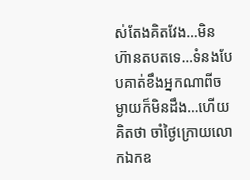ស់តែងគិតវែង…មិនហ៊ានតបតទេ…ទំនងបែបគាត់ខឹងអ្នកណាពីចម្ងាយក៏មិនដឹង…ហើយគិតថា ចាំថ្ងៃក្រោយលោកឯកឧ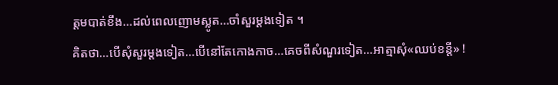ត្តមបាត់ខឹង…ដល់ពេលញោមស្លូត…ចាំសួរម្តងទៀត ។
គិតថា…បើសុំសួរម្តងទៀត…បើនៅតែកោងកាច…គេចពីសំណួរទៀត…អាត្មាសុំ«ឈប់ខន្តី» !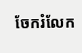ចែករំលែក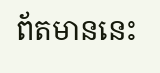ព័តមាននេះ